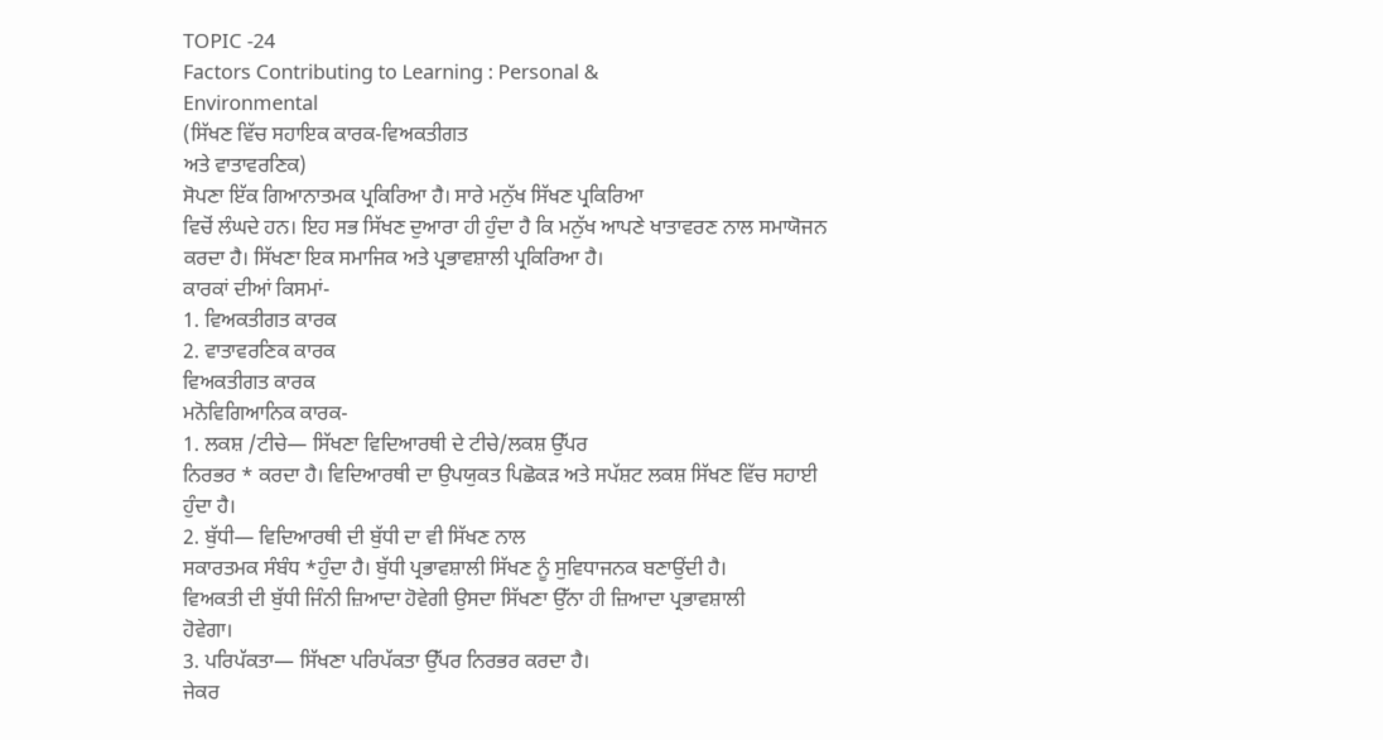TOPIC -24
Factors Contributing to Learning : Personal &
Environmental
(ਸਿੱਖਣ ਵਿੱਚ ਸਹਾਇਕ ਕਾਰਕ-ਵਿਅਕਤੀਗਤ
ਅਤੇ ਵਾਤਾਵਰਣਿਕ)
ਸੋਪਣਾ ਇੱਕ ਗਿਆਨਾਤਮਕ ਪ੍ਰਕਿਰਿਆ ਹੈ। ਸਾਰੇ ਮਨੁੱਖ ਸਿੱਖਣ ਪ੍ਰਕਿਰਿਆ
ਵਿਚੋਂ ਲੰਘਦੇ ਹਨ। ਇਹ ਸਭ ਸਿੱਖਣ ਦੁਆਰਾ ਹੀ ਹੁੰਦਾ ਹੈ ਕਿ ਮਨੁੱਖ ਆਪਣੇ ਖਾਤਾਵਰਣ ਨਾਲ ਸਮਾਯੋਜਨ
ਕਰਦਾ ਹੈ। ਸਿੱਖਣਾ ਇਕ ਸਮਾਜਿਕ ਅਤੇ ਪ੍ਰਭਾਵਸ਼ਾਲੀ ਪ੍ਰਕਿਰਿਆ ਹੈ।
ਕਾਰਕਾਂ ਦੀਆਂ ਕਿਸਮਾਂ-
1. ਵਿਅਕਤੀਗਤ ਕਾਰਕ
2. ਵਾਤਾਵਰਣਿਕ ਕਾਰਕ
ਵਿਅਕਤੀਗਤ ਕਾਰਕ
ਮਨੋਵਿਗਿਆਨਿਕ ਕਾਰਕ-
1. ਲਕਸ਼ /ਟੀਚੇ— ਸਿੱਖਣਾ ਵਿਦਿਆਰਥੀ ਦੇ ਟੀਚੇ/ਲਕਸ਼ ਉੱਪਰ
ਨਿਰਭਰ * ਕਰਦਾ ਹੈ। ਵਿਦਿਆਰਥੀ ਦਾ ਉਪਯੁਕਤ ਪਿਛੋਕੜ ਅਤੇ ਸਪੱਸ਼ਟ ਲਕਸ਼ ਸਿੱਖਣ ਵਿੱਚ ਸਹਾਈ
ਹੁੰਦਾ ਹੈ।
2. ਬੁੱਧੀ— ਵਿਦਿਆਰਥੀ ਦੀ ਬੁੱਧੀ ਦਾ ਵੀ ਸਿੱਖਣ ਨਾਲ
ਸਕਾਰਤਮਕ ਸੰਬੰਧ *ਹੁੰਦਾ ਹੈ। ਬੁੱਧੀ ਪ੍ਰਭਾਵਸ਼ਾਲੀ ਸਿੱਖਣ ਨੂੰ ਸੁਵਿਧਾਜਨਕ ਬਣਾਉਂਦੀ ਹੈ।
ਵਿਅਕਤੀ ਦੀ ਬੁੱਧੀ ਜਿੰਨੀ ਜ਼ਿਆਦਾ ਹੋਵੇਗੀ ਉਸਦਾ ਸਿੱਖਣਾ ਉੱਨਾ ਹੀ ਜ਼ਿਆਦਾ ਪ੍ਰਭਾਵਸ਼ਾਲੀ
ਹੋਵੇਗਾ।
3. ਪਰਿਪੱਕਤਾ— ਸਿੱਖਣਾ ਪਰਿਪੱਕਤਾ ਉੱਪਰ ਨਿਰਭਰ ਕਰਦਾ ਹੈ।
ਜੇਕਰ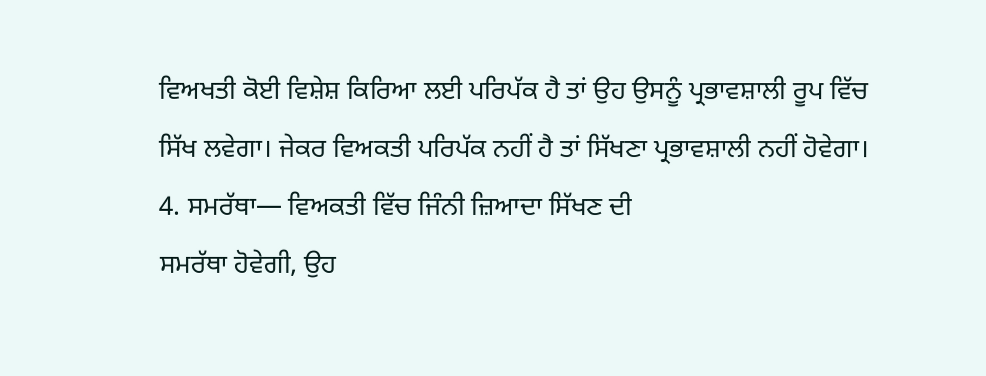ਵਿਅਖਤੀ ਕੋਈ ਵਿਸ਼ੇਸ਼ ਕਿਰਿਆ ਲਈ ਪਰਿਪੱਕ ਹੈ ਤਾਂ ਉਹ ਉਸਨੂੰ ਪ੍ਰਭਾਵਸ਼ਾਲੀ ਰੂਪ ਵਿੱਚ
ਸਿੱਖ ਲਵੇਗਾ। ਜੇਕਰ ਵਿਅਕਤੀ ਪਰਿਪੱਕ ਨਹੀਂ ਹੈ ਤਾਂ ਸਿੱਖਣਾ ਪ੍ਰਭਾਵਸ਼ਾਲੀ ਨਹੀਂ ਹੋਵੇਗਾ।
4. ਸਮਰੱਥਾ— ਵਿਅਕਤੀ ਵਿੱਚ ਜਿੰਨੀ ਜ਼ਿਆਦਾ ਸਿੱਖਣ ਦੀ
ਸਮਰੱਥਾ ਹੋਵੇਗੀ, ਉਹ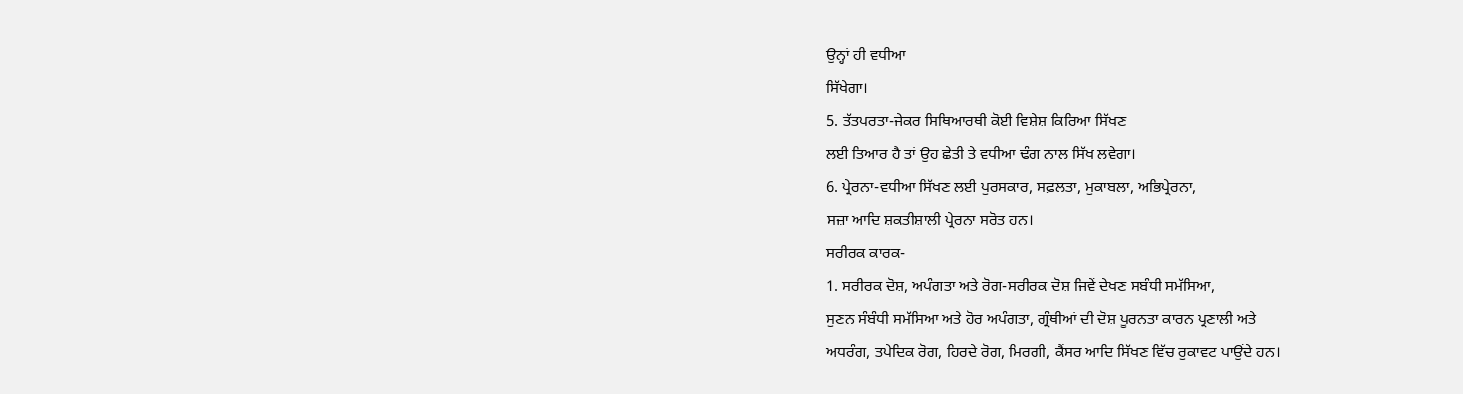ਉਨ੍ਹਾਂ ਹੀ ਵਧੀਆ
ਸਿੱਖੇਗਾ।
5. ਤੱਤਪਰਤਾ-ਜੇਕਰ ਸਿਥਿਆਰਥੀ ਕੋਈ ਵਿਸ਼ੇਸ਼ ਕਿਰਿਆ ਸਿੱਖਣ
ਲਈ ਤਿਆਰ ਹੈ ਤਾਂ ਉਹ ਛੇਤੀ ਤੇ ਵਧੀਆ ਢੰਗ ਨਾਲ ਸਿੱਖ ਲਵੇਗਾ।
6. ਪ੍ਰੇਰਨਾ-ਵਧੀਆ ਸਿੱਖਣ ਲਈ ਪੁਰਸਕਾਰ, ਸਫ਼ਲਤਾ, ਮੁਕਾਬਲਾ, ਅਭਿਪ੍ਰੇਰਨਾ,
ਸਜ਼ਾ ਆਦਿ ਸ਼ਕਤੀਸ਼ਾਲੀ ਪ੍ਰੇਰਨਾ ਸਰੋਤ ਹਨ।
ਸਰੀਰਕ ਕਾਰਕ-
1. ਸਰੀਰਕ ਦੋਸ਼, ਅਪੰਗਤਾ ਅਤੇ ਰੋਗ-ਸਰੀਰਕ ਦੋਸ਼ ਜਿਵੇਂ ਦੇਖਣ ਸਬੰਧੀ ਸਮੱਸਿਆ,
ਸੁਣਨ ਸੰਬੰਧੀ ਸਮੱਸਿਆ ਅਤੇ ਹੋਰ ਅਪੰਗਤਾ, ਗ੍ਰੰਥੀਆਂ ਦੀ ਦੋਸ਼ ਪੂਰਨਤਾ ਕਾਰਨ ਪ੍ਰਣਾਲੀ ਅਤੇ
ਅਧਰੰਗ, ਤਪੇਦਿਕ ਰੋਗ, ਹਿਰਦੇ ਰੋਗ, ਮਿਰਗੀ, ਕੈਂਸਰ ਆਦਿ ਸਿੱਖਣ ਵਿੱਚ ਰੁਕਾਵਟ ਪਾਉਂਦੇ ਹਨ।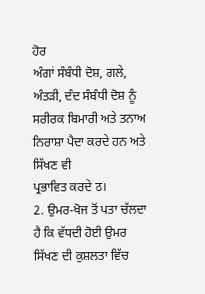ਹੋਰ
ਅੰਗਾਂ ਸੰਬੰਧੀ ਦੋਸ਼, ਗਲੇ, ਅੰਤੜੀ, ਦੰਦ ਸੰਬੰਧੀ ਦੋਸ਼ ਨੂੰ ਸਰੀਰਕ ਬਿਮਾਰੀ ਅਤੇ ਤਨਾਅ ਨਿਰਾਸ਼ਾ ਪੈਦਾ ਕਰਦੇ ਹਨ ਅਤੇ ਸਿੱਖਣ ਵੀ
ਪ੍ਰਭਾਵਿਤ ਕਰਦੇ ठ।
2. ਉਮਰ-ਖੋਜ ਤੋਂ ਪਤਾ ਚੱਲਦਾ ਹੈ ਕਿ ਵੱਧਦੀ ਹੋਈ ਉਮਰ
ਸਿੱਖਣ ਦੀ ਕੁਸ਼ਲਤਾ ਵਿੱਚ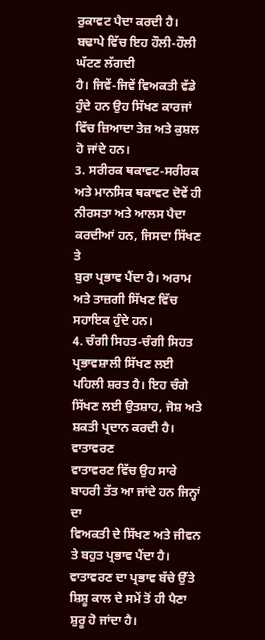ਰੁਕਾਵਟ ਪੈਦਾ ਕਰਦੀ ਹੈ। ਬਢਾਪੇ ਵਿੱਚ ਇਹ ਹੌਲੀ-ਹੌਲੀ ਘੱਟਣ ਲੱਗਦੀ
ਹੈ। ਜਿਵੇਂ-ਜਿਵੇਂ ਵਿਅਕਤੀ ਵੱਡੇ ਹੁੰਦੇ ਹਨ ਉਹ ਸਿੱਖਣ ਕਾਰਜਾਂ ਵਿੱਚ ਜ਼ਿਆਦਾ ਤੇਜ਼ ਅਤੇ ਕੁਸ਼ਲ
ਹੋ ਜਾਂਦੇ ਹਨ।
3. ਸਰੀਰਕ ਥਕਾਵਟ-ਸਰੀਰਕ ਅਤੇ ਮਾਨਸਿਕ ਥਕਾਵਟ ਦੋਵੇਂ ਹੀ
ਨੀਰਸਤਾ ਅਤੇ ਆਲਸ ਪੈਦਾ ਕਰਦੀਆਂ ਹਨ, ਜਿਸਦਾ ਸਿੱਖਣ ਤੇ
ਬੁਰਾ ਪ੍ਰਭਾਵ ਪੈਂਦਾ ਹੈ। ਅਰਾਮ ਅਤੇ ਤਾਜ਼ਗੀ ਸਿੱਖਣ ਵਿੱਚ ਸਹਾਇਕ ਹੁੰਦੇ ਹਨ।
4. ਚੰਗੀ ਸਿਹਤ-ਚੰਗੀ ਸਿਹਤ ਪ੍ਰਭਾਵਸ਼ਾਲੀ ਸਿੱਖਣ ਲਈ
ਪਹਿਲੀ ਸ਼ਰਤ ਹੈ। ਇਹ ਚੰਗੇ ਸਿੱਖਣ ਲਈ ਉਤਸ਼ਾਹ, ਜੋਸ਼ ਅਤੇ ਸ਼ਕਤੀ ਪ੍ਰਦਾਨ ਕਰਦੀ ਹੈ।
ਵਾਤਾਵਰਣ
ਵਾਤਾਵਰਣ ਵਿੱਚ ਉਹ ਸਾਰੇ ਬਾਹਰੀ ਤੱਤ ਆ ਜਾਂਦੇ ਹਨ ਜਿਨ੍ਹਾਂ ਦਾ
ਵਿਅਕਤੀ ਦੇ ਸਿੱਖਣ ਅਤੇ ਜੀਵਨ ਤੇ ਬਹੁਤ ਪ੍ਰਭਾਵ ਪੈਂਦਾ ਹੈ। ਵਾਤਾਵਰਣ ਦਾ ਪ੍ਰਭਾਵ ਬੱਚੇ ਉੱਤੇ
ਸ਼ਿਸ਼ੂ ਕਾਲ ਦੇ ਸਮੇਂ ਤੋਂ ਹੀ ਪੈਣਾ ਸ਼ੁਰੂ ਹੋ ਜਾਂਦਾ ਹੈ।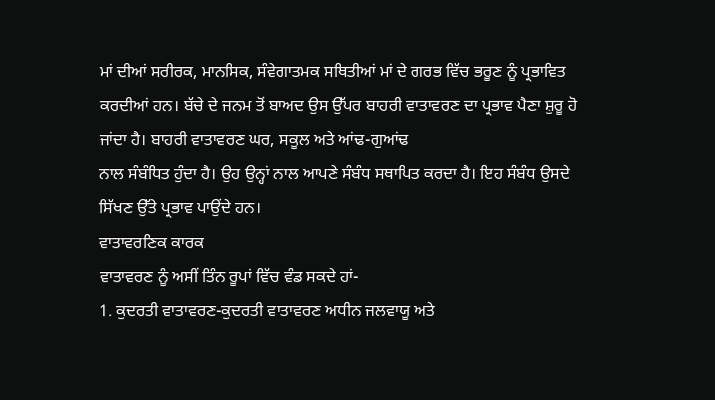ਮਾਂ ਦੀਆਂ ਸਰੀਰਕ, ਮਾਨਸਿਕ, ਸੰਵੇਗਾਤਮਕ ਸਥਿਤੀਆਂ ਮਾਂ ਦੇ ਗਰਭ ਵਿੱਚ ਭਰੂਣ ਨੂੰ ਪ੍ਰਭਾਵਿਤ
ਕਰਦੀਆਂ ਹਨ। ਬੱਚੇ ਦੇ ਜਨਮ ਤੋਂ ਬਾਅਦ ਉਸ ਉੱਪਰ ਬਾਹਰੀ ਵਾਤਾਵਰਣ ਦਾ ਪ੍ਰਭਾਵ ਪੈਣਾ ਸ਼ੁਰੂ ਹੋ
ਜਾਂਦਾ ਹੈ। ਬਾਹਰੀ ਵਾਤਾਵਰਣ ਘਰ, ਸਕੂਲ ਅਤੇ ਆਂਢ-ਗੁਆਂਢ
ਨਾਲ ਸੰਬੰਧਿਤ ਹੁੰਦਾ ਹੈ। ਉਹ ਉਨ੍ਹਾਂ ਨਾਲ ਆਪਣੇ ਸੰਬੰਧ ਸਥਾਪਿਤ ਕਰਦਾ ਹੈ। ਇਹ ਸੰਬੰਧ ਉਸਦੇ
ਸਿੱਖਣ ਉੱਤੇ ਪ੍ਰਭਾਵ ਪਾਉਂਦੇ ਹਨ।
ਵਾਤਾਵਰਣਿਕ ਕਾਰਕ
ਵਾਤਾਵਰਣ ਨੂੰ ਅਸੀਂ ਤਿੰਨ ਰੂਪਾਂ ਵਿੱਚ ਵੰਡ ਸਕਦੇ ਹਾਂ-
1. ਕੁਦਰਤੀ ਵਾਤਾਵਰਣ-ਕੁਦਰਤੀ ਵਾਤਾਵਰਣ ਅਧੀਨ ਜਲਵਾਯੂ ਅਤੇ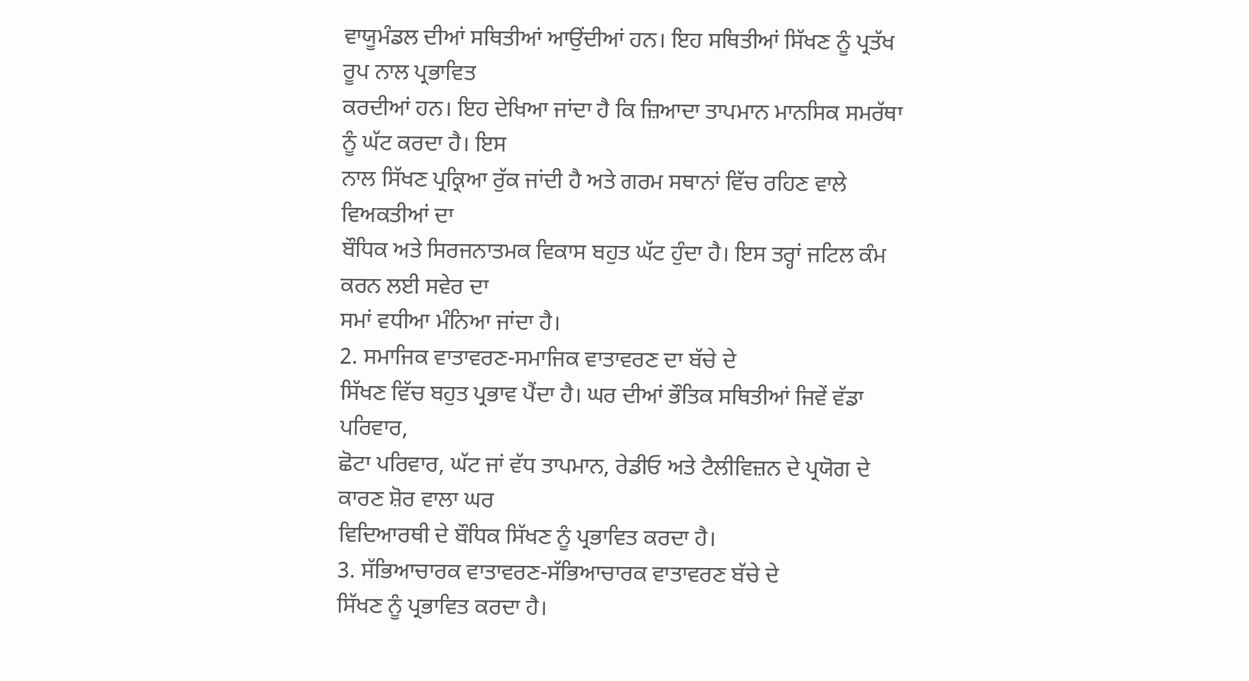ਵਾਯੂਮੰਡਲ ਦੀਆਂ ਸਥਿਤੀਆਂ ਆਉਂਦੀਆਂ ਹਨ। ਇਹ ਸਥਿਤੀਆਂ ਸਿੱਖਣ ਨੂੰ ਪ੍ਰਤੱਖ ਰੂਪ ਨਾਲ ਪ੍ਰਭਾਵਿਤ
ਕਰਦੀਆਂ ਹਨ। ਇਹ ਦੇਖਿਆ ਜਾਂਦਾ ਹੈ ਕਿ ਜ਼ਿਆਦਾ ਤਾਪਮਾਨ ਮਾਨਸਿਕ ਸਮਰੱਥਾ ਨੂੰ ਘੱਟ ਕਰਦਾ ਹੈ। ਇਸ
ਨਾਲ ਸਿੱਖਣ ਪ੍ਰਕ੍ਰਿਆ ਰੁੱਕ ਜਾਂਦੀ ਹੈ ਅਤੇ ਗਰਮ ਸਥਾਨਾਂ ਵਿੱਚ ਰਹਿਣ ਵਾਲੇ ਵਿਅਕਤੀਆਂ ਦਾ
ਬੌਧਿਕ ਅਤੇ ਸਿਰਜਨਾਤਮਕ ਵਿਕਾਸ ਬਹੁਤ ਘੱਟ ਹੁੰਦਾ ਹੈ। ਇਸ ਤਰ੍ਹਾਂ ਜਟਿਲ ਕੰਮ ਕਰਨ ਲਈ ਸਵੇਰ ਦਾ
ਸਮਾਂ ਵਧੀਆ ਮੰਨਿਆ ਜਾਂਦਾ ਹੈ।
2. ਸਮਾਜਿਕ ਵਾਤਾਵਰਣ-ਸਮਾਜਿਕ ਵਾਤਾਵਰਣ ਦਾ ਬੱਚੇ ਦੇ
ਸਿੱਖਣ ਵਿੱਚ ਬਹੁਤ ਪ੍ਰਭਾਵ ਪੈਂਦਾ ਹੈ। ਘਰ ਦੀਆਂ ਭੌਤਿਕ ਸਥਿਤੀਆਂ ਜਿਵੇਂ ਵੱਡਾ ਪਰਿਵਾਰ,
ਛੋਟਾ ਪਰਿਵਾਰ, ਘੱਟ ਜਾਂ ਵੱਧ ਤਾਪਮਾਨ, ਰੇਡੀਓ ਅਤੇ ਟੈਲੀਵਿਜ਼ਨ ਦੇ ਪ੍ਰਯੋਗ ਦੇ ਕਾਰਣ ਸ਼ੋਰ ਵਾਲਾ ਘਰ
ਵਿਦਿਆਰਥੀ ਦੇ ਬੌਧਿਕ ਸਿੱਖਣ ਨੂੰ ਪ੍ਰਭਾਵਿਤ ਕਰਦਾ ਹੈ।
3. ਸੱਭਿਆਚਾਰਕ ਵਾਤਾਵਰਣ-ਸੱਭਿਆਚਾਰਕ ਵਾਤਾਵਰਣ ਬੱਚੇ ਦੇ
ਸਿੱਖਣ ਨੂੰ ਪ੍ਰਭਾਵਿਤ ਕਰਦਾ ਹੈ।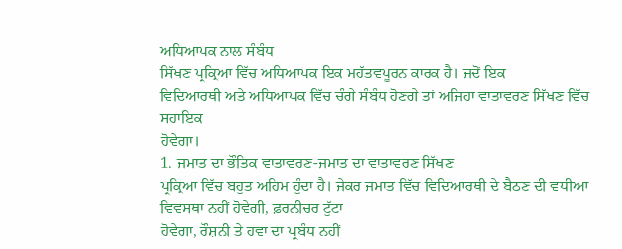ਅਧਿਆਪਕ ਨਾਲ ਸੰਬੰਧ
ਸਿੱਖਣ ਪ੍ਰਕ੍ਰਿਆ ਵਿੱਚ ਅਧਿਆਪਕ ਇਕ ਮਹੱਤਵਪੂਰਨ ਕਾਰਕ ਹੈ। ਜਦੋਂ ਇਕ
ਵਿਦਿਆਰਥੀ ਅਤੇ ਅਧਿਆਪਕ ਵਿੱਚ ਚੰਗੇ ਸੰਬੰਧ ਹੋਣਗੇ ਤਾਂ ਅਜਿਹਾ ਵਾਤਾਵਰਣ ਸਿੱਖਣ ਵਿੱਚ ਸਹਾਇਕ
ਹੋਵੇਗਾ।
1. ਜਮਾਤ ਦਾ ਭੌਤਿਕ ਵਾਤਾਵਰਣ-ਜਮਾਤ ਦਾ ਵਾਤਾਵਰਣ ਸਿੱਖਣ
ਪ੍ਰਕ੍ਰਿਆ ਵਿੱਚ ਬਹੁਤ ਅਹਿਮ ਹੁੰਦਾ ਹੈ। ਜੇਕਰ ਜਮਾਤ ਵਿੱਚ ਵਿਦਿਆਰਥੀ ਦੇ ਬੈਠਣ ਦੀ ਵਧੀਆ
ਵਿਵਸਥਾ ਨਹੀਂ ਹੋਵੇਗੀ, ਫ਼ਰਨੀਚਰ ਟੁੱਟਾ
ਹੋਵੇਗਾ, ਰੌਸ਼ਨੀ ਤੇ ਹਵਾ ਦਾ ਪ੍ਰਬੰਧ ਨਹੀਂ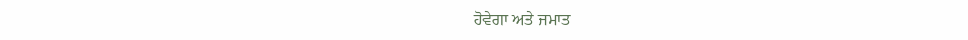ਹੋਵੇਗਾ ਅਤੇ ਜਮਾਤ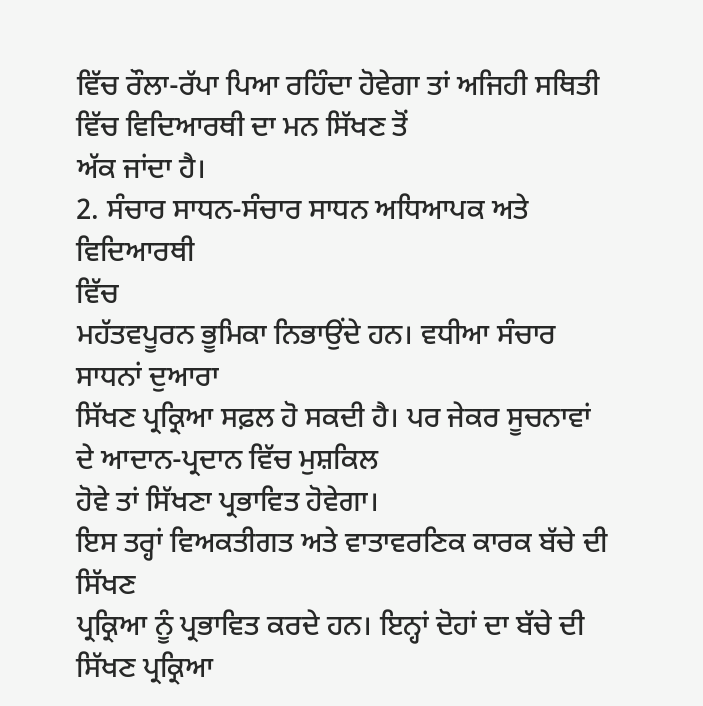ਵਿੱਚ ਰੌਲਾ-ਰੱਪਾ ਪਿਆ ਰਹਿੰਦਾ ਹੋਵੇਗਾ ਤਾਂ ਅਜਿਹੀ ਸਥਿਤੀ ਵਿੱਚ ਵਿਦਿਆਰਥੀ ਦਾ ਮਨ ਸਿੱਖਣ ਤੋਂ
ਅੱਕ ਜਾਂਦਾ ਹੈ।
2. ਸੰਚਾਰ ਸਾਧਨ-ਸੰਚਾਰ ਸਾਧਨ ਅਧਿਆਪਕ ਅਤੇ ਵਿਦਿਆਰਥੀ
ਵਿੱਚ
ਮਹੱਤਵਪੂਰਨ ਭੂਮਿਕਾ ਨਿਭਾਉਂਦੇ ਹਨ। ਵਧੀਆ ਸੰਚਾਰ ਸਾਧਨਾਂ ਦੁਆਰਾ
ਸਿੱਖਣ ਪ੍ਰਕ੍ਰਿਆ ਸਫ਼ਲ ਹੋ ਸਕਦੀ ਹੈ। ਪਰ ਜੇਕਰ ਸੂਚਨਾਵਾਂ ਦੇ ਆਦਾਨ-ਪ੍ਰਦਾਨ ਵਿੱਚ ਮੁਸ਼ਕਿਲ
ਹੋਵੇ ਤਾਂ ਸਿੱਖਣਾ ਪ੍ਰਭਾਵਿਤ ਹੋਵੇਗਾ।
ਇਸ ਤਰ੍ਹਾਂ ਵਿਅਕਤੀਗਤ ਅਤੇ ਵਾਤਾਵਰਣਿਕ ਕਾਰਕ ਬੱਚੇ ਦੀ ਸਿੱਖਣ
ਪ੍ਰਕ੍ਰਿਆ ਨੂੰ ਪ੍ਰਭਾਵਿਤ ਕਰਦੇ ਹਨ। ਇਨ੍ਹਾਂ ਦੋਹਾਂ ਦਾ ਬੱਚੇ ਦੀ ਸਿੱਖਣ ਪ੍ਰਕ੍ਰਿਆ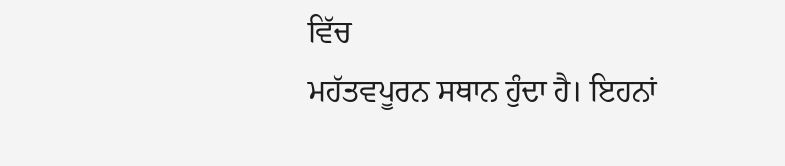ਵਿੱਚ
ਮਹੱਤਵਪੂਰਨ ਸਥਾਨ ਹੁੰਦਾ ਹੈ। ਇਹਨਾਂ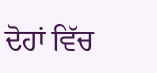ਦੋਹਾਂ ਵਿੱਚ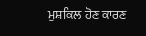ਮੁਸ਼ਕਿਲ ਹੋਣ ਕਾਰਣ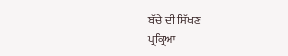ਬੱਚੇ ਦੀ ਸਿੱਖਣ
ਪ੍ਰਕ੍ਰਿਆ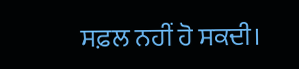ਸਫ਼ਲ ਨਹੀਂ ਹੋ ਸਕਦੀ।